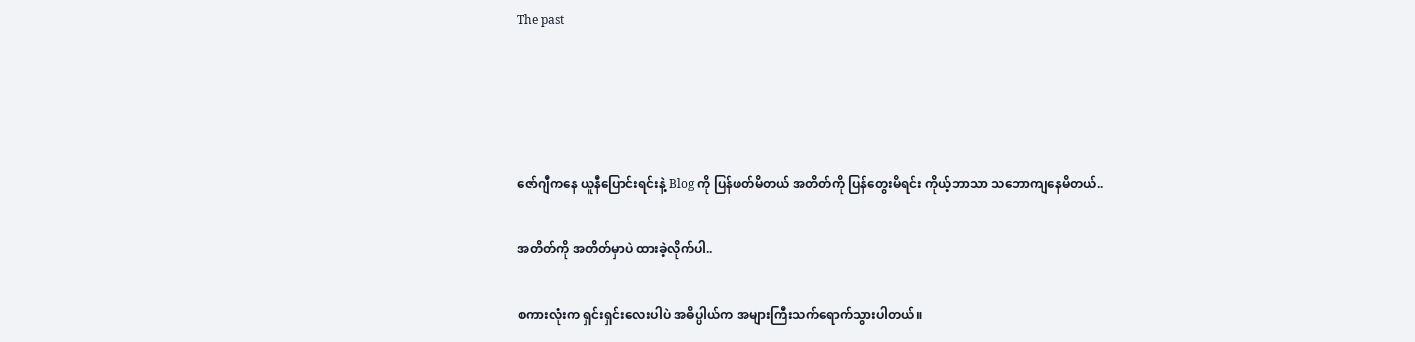The past




ဇော်ဂျီကနေ ယူနီပြောင်းရင်းနဲ့ Blog ကို ပြန်ဖတ်မိတယ် အတိတ်ကို ပြန်တွေးမိရင်း ကိုယ့်ဘာသာ သဘောကျနေမိတယ်..

အတိတ်ကို အတိတ်မှာပဲ ထားခဲ့လိုက်ပါ..

စကားလုံးက ရှင်းရှင်းလေးပါပဲ အဓိပ္ပါယ်က အများကြီးသက်ရောက်သွားပါတယ်။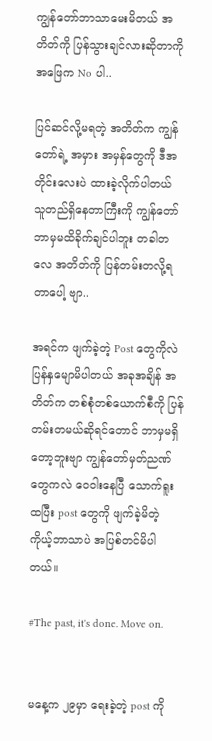ကျွန်တော်ဘာသာမေးမိတယ် အတိတ်ကို ပြန်သွားချင်လားဆိုတာကို အဖြေက No ပါ..

ပြင်ဆင်လို့မရတဲ့ အတိတ်က ကျွန်တော်ရဲ့ အမှား အမှန်တွေကို ဒီအတိုင်းလေးပဲ ထားခဲ့လိုက်ပါတယ် သူတည်ရှိနေတာကြီးကို ကျွန်တော် ဘာမှမထိခိုက်ချင်ပါဘူး တခါတလေ အတိတ်ကို ပြန်တမ်းတလို့ရတာပေါ့ ဗျာ..

အရင်က ဖျက်ခဲ့တဲ့ Post တွေကိုလဲ ပြန်နှမျောမိပါတယ် အခုအချိန် အတိတ်က တစ်စုံတစ်ယောက်စီကို ပြန်တမ်းတမယ်ဆိုရင်တောင် ဘာမှမရှိတော့ဘူးဗျာ ကျွန်တော်မှတ်ညဏ်တွေကလဲ ဝေဝါးနေပြီ သောက်ရူးထပြီး post တွေကို ဖျက်ခဲ့မိတဲ့ ကိုယ့်ဘာသာပဲ အပြစ်တင်မိပါတယ်။

#The past, it's done. Move on.


မနေ့က ၂၉မှာ ရေးခဲ့တဲ့ post ကို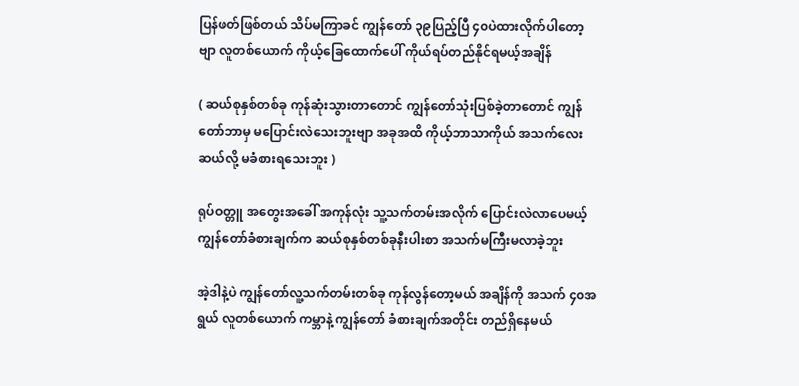ပြန်ဖတ်ဖြစ်တယ် သိပ်မကြာခင် ကျွန်တော် ၃၉ပြည့်ပြီ ၄၀ပဲထားလိုက်ပါတော့ဗျာ လူတစ်ယောက် ကိုယ့်ခြေထောက်ပေါ် ကိုယ်ရပ်တည်နိုင်ရမယ့်အချိန်

( ဆယ်စုနှစ်တစ်ခု ကုန်ဆုံးသွားတာတောင် ကျွန်တော်သုံးပြစ်ခဲ့တာတောင် ကျွန်တော်ဘာမှ မပြောင်းလဲသေးဘူးဗျာ အခုအထိ ကိုယ့်ဘာသာကိုယ် အသက်လေးဆယ်လို့ မခံစားရသေးဘူး )

ရုပ်ဝတ္တူ အတွေးအခေါ် အကုန်လုံး သူ့သက်တမ်းအလိုက် ပြောင်းလဲလာပေမယ့် ကျွန်တော်ခံစားချက်က ဆယ်စုနှစ်တစ်ခုနီးပါးစာ အသက်မကြီးမလာခဲ့ဘူး

အဲ့ဒါနဲ့ပဲ ကျွန်တော်လူ့သက်တမ်းတစ်ခု ကုန်လွန်တော့မယ် အချိန်ကို အသက် ၄၀အရွယ် လူတစ်ယောက် ကမ္ဘာနဲ့ ကျွန်တော် ခံစားချက်အတိုင်း တည်ရှိနေမယ်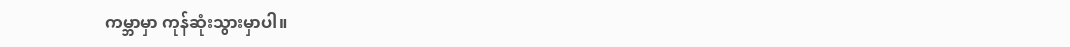ကမ္ဘာမှာ ကုန်ဆုံးသွားမှာပါ။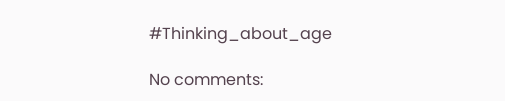#Thinking_about_age

No comments: